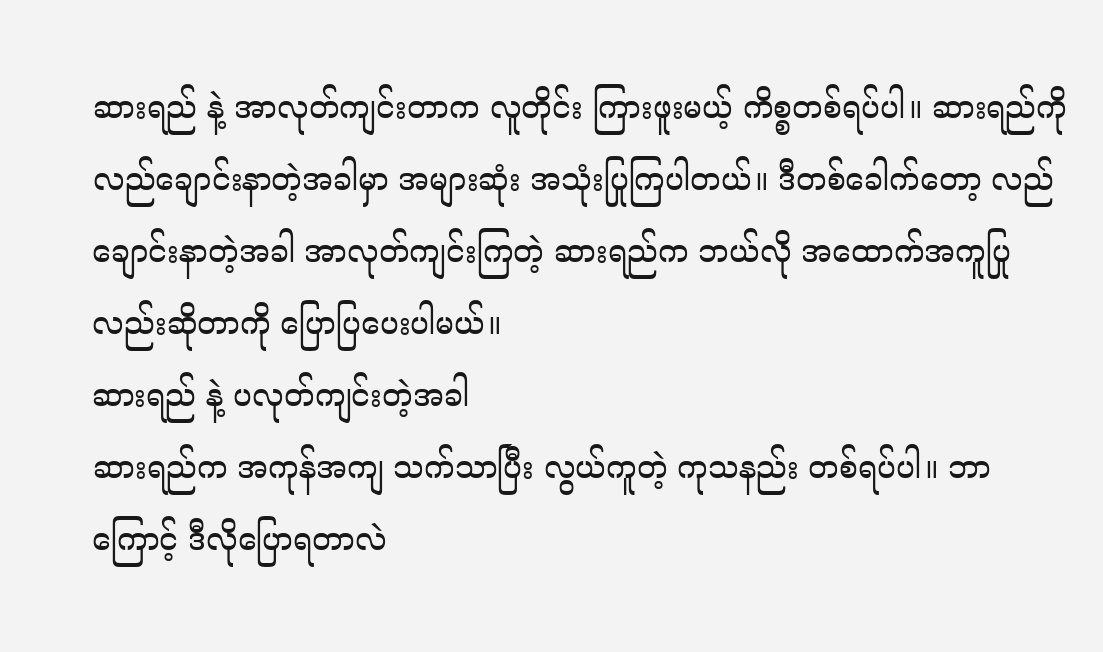ဆားရည် နဲ့ အာလုတ်ကျင်းတာက လူတိုင်း ကြားဖူးမယ့် ကိစ္စတစ်ရပ်ပါ။ ဆားရည်ကို လည်ချောင်းနာတဲ့အခါမှာ အများဆုံး အသုံးပြုကြပါတယ်။ ဒီတစ်ခေါက်တော့ လည်ချောင်းနာတဲ့အခါ အာလုတ်ကျင်းကြတဲ့ ဆားရည်က ဘယ်လို အထောက်အကူပြုလည်းဆိုတာကို ပြောပြပေးပါမယ်။
ဆားရည် နဲ့ ပလုတ်ကျင်းတဲ့အခါ
ဆားရည်က အကုန်အကျ သက်သာပြီး လွယ်ကူတဲ့ ကုသနည်း တစ်ရပ်ပါ။ ဘာကြောင့် ဒီလိုပြောရတာလဲ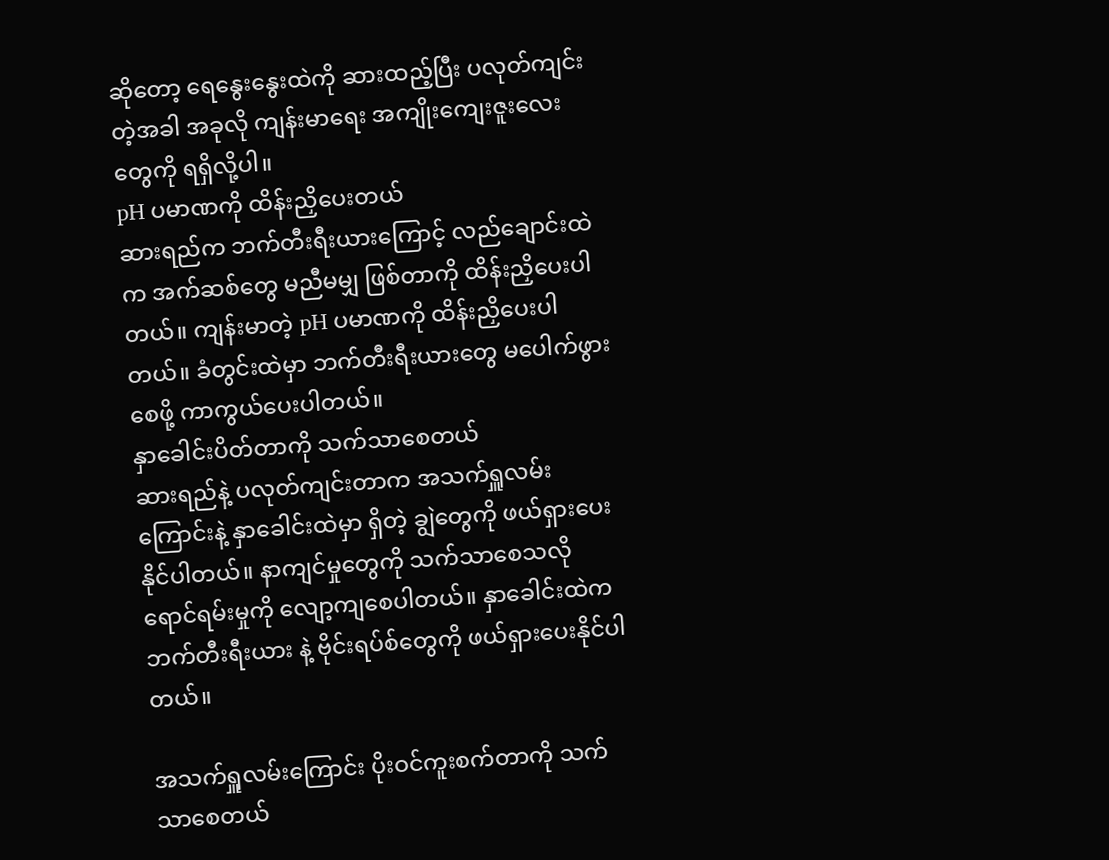ဆိုတော့ ရေနွေးနွေးထဲကို ဆားထည့်ပြီး ပလုတ်ကျင်းတဲ့အခါ အခုလို ကျန်းမာရေး အကျိုးကျေးဇူးလေးတွေကို ရရှိလို့ပါ။
pH ပမာဏကို ထိန်းညှိပေးတယ်
ဆားရည်က ဘက်တီးရီးယားကြောင့် လည်ချောင်းထဲက အက်ဆစ်တွေ မညီမမျှ ဖြစ်တာကို ထိန်းညှိပေးပါတယ်။ ကျန်းမာတဲ့ pH ပမာဏကို ထိန်းညှိပေးပါတယ်။ ခံတွင်းထဲမှာ ဘက်တီးရီးယားတွေ မပေါက်ဖွားစေဖို့ ကာကွယ်ပေးပါတယ်။
နှာခေါင်းပိတ်တာကို သက်သာစေတယ်
ဆားရည်နဲ့ ပလုတ်ကျင်းတာက အသက်ရှူလမ်းကြောင်းနဲ့ နှာခေါင်းထဲမှာ ရှိတဲ့ ချွဲတွေကို ဖယ်ရှားပေးနိုင်ပါတယ်။ နာကျင်မှုတွေကို သက်သာစေသလို ရောင်ရမ်းမှုကို လျော့ကျစေပါတယ်။ နှာခေါင်းထဲက ဘက်တီးရီးယား နဲ့ ဗိုင်းရပ်စ်တွေကို ဖယ်ရှားပေးနိုင်ပါတယ်။

အသက်ရှူလမ်းကြောင်း ပိုးဝင်ကူးစက်တာကို သက်သာစေတယ်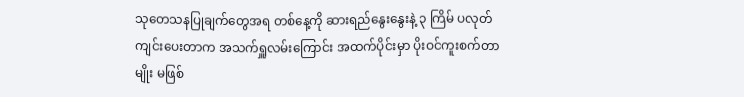သုတေသနပြုချက်တွေအရ တစ်နေ့ကို ဆားရည်နွေးနွေးနဲ့ ၃ ကြိမ် ပလုတ်ကျင်းပေးတာက အသက်ရှူလမ်းကြောင်း အထက်ပိုင်းမှာ ပိုးဝင်ကူးစက်တာမျိုး မဖြစ်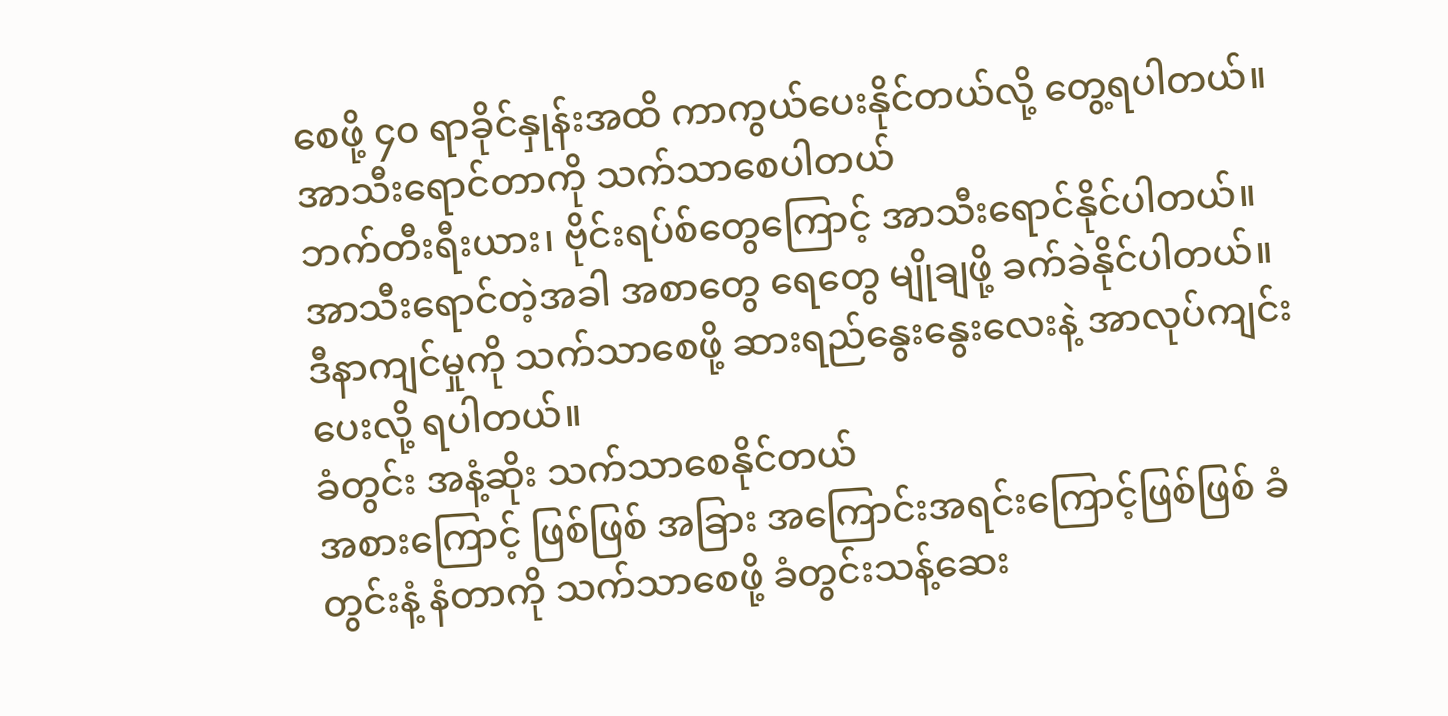စေဖို့ ၄၀ ရာခိုင်နှုန်းအထိ ကာကွယ်ပေးနိုင်တယ်လို့ တွေ့ရပါတယ်။
အာသီးရောင်တာကို သက်သာစေပါတယ်
ဘက်တီးရီးယား၊ ဗိုင်းရပ်စ်တွေကြောင့် အာသီးရောင်နိုင်ပါတယ်။ အာသီးရောင်တဲ့အခါ အစာတွေ ရေတွေ မျိုချဖို့ ခက်ခဲနိုင်ပါတယ်။ ဒီနာကျင်မှုကို သက်သာစေဖို့ ဆားရည်နွေးနွေးလေးနဲ့ အာလုပ်ကျင်းပေးလို့ ရပါတယ်။
ခံတွင်း အနံ့ဆိုး သက်သာစေနိုင်တယ်
အစားကြောင့် ဖြစ်ဖြစ် အခြား အကြောင်းအရင်းကြောင့်ဖြစ်ဖြစ် ခံတွင်းနံ့ နံတာကို သက်သာစေဖို့ ခံတွင်းသန့်ဆေး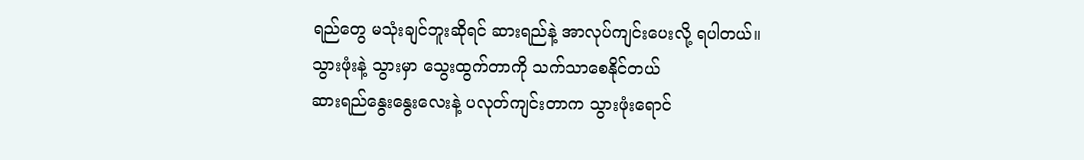ရည်တွေ မသုံးချင်ဘူးဆိုရင် ဆားရည်နဲ့ အာလုပ်ကျင်းပေးလို့ ရပါတယ်။
သွားဖုံးနဲ့ သွားမှာ သွေးထွက်တာကို သက်သာစေနိုင်တယ်
ဆားရည်နွေးနွေးလေးနဲ့ ပလုတ်ကျင်းတာက သွားဖုံးရောင်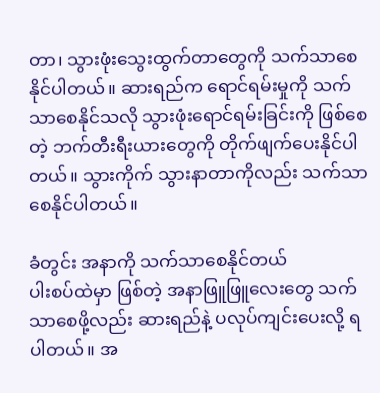တာ၊ သွားဖုံးသွေးထွက်တာတွေကို သက်သာစေနိုင်ပါတယ်။ ဆားရည်က ရောင်ရမ်းမှုကို သက်သာစေနိုင်သလို သွားဖုံးရောင်ရမ်းခြင်းကို ဖြစ်စေတဲ့ ဘက်တီးရီးယားတွေကို တိုက်ဖျက်ပေးနိုင်ပါတယ်။ သွားကိုက် သွားနာတာကိုလည်း သက်သာစေနိုင်ပါတယ်။

ခံတွင်း အနာကို သက်သာစေနိုင်တယ်
ပါးစပ်ထဲမှာ ဖြစ်တဲ့ အနာဖြူဖြူလေးတွေ သက်သာစေဖို့လည်း ဆားရည်နဲ့ ပလုပ်ကျင်းပေးလို့ ရပါတယ်။ အ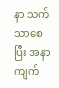နာ သက်သာစေပြီး အနာကျက်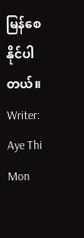မြန်စေနိုင်ပါတယ်။
Writer: Aye Thi Mon